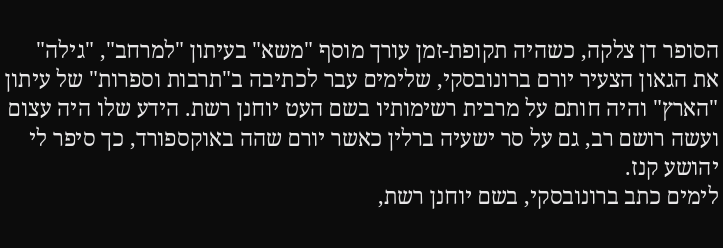הסופר דן צלקה, כשהיה תקופת-זמן עורך מוסף "משא" בעיתון "למרחב", "גילה" את הגאון הצעיר יורם ברונובסקי, שלימים עבר לכתיבה ב"תרבות וספרות" של עיתון "הארץ" והיה חותם על מרבית רשימותיו בשם העט יוחנן רשת. הידע שלו היה עצום ועשה רושם רב, גם על סר ישעיה ברלין כאשר יורם שהה באוקספורד, כך סיפר לי יהושע קנז.
לימים כתב ברונובסקי, בשם יוחנן רשת,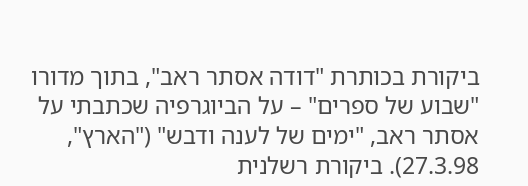ביקורת בכותרת "דודה אסתר ראב", בתוך מדורו "שבוע של ספרים" – על הביוגרפיה שכתבתי על אסתר ראב, "ימים של לענה ודבש" ("הארץ", 27.3.98). ביקורת רשלנית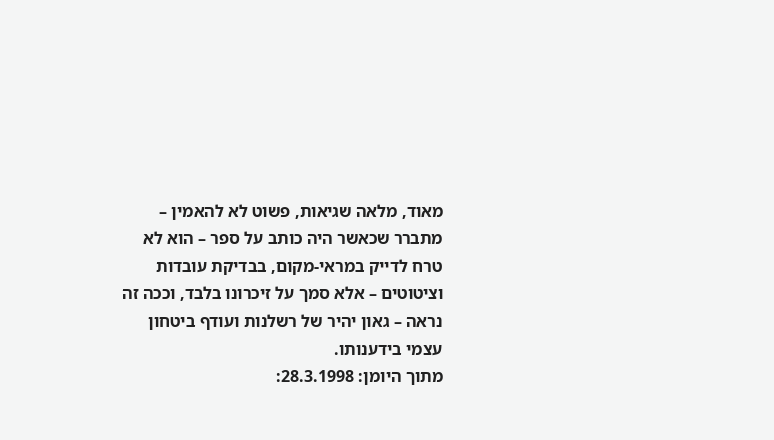מאוד, מלאה שגיאות, פשוט לא להאמין – מתברר שכאשר היה כותב על ספר – הוא לא טרח לדייק במראי-מקום, בבדיקת עובדות וציטוטים – אלא סמך על זיכרונו בלבד, וככה זה נראה – גאון יהיר של רשלנות ועודף ביטחון עצמי בידענותו.
מתוך היומן: 28.3.1998: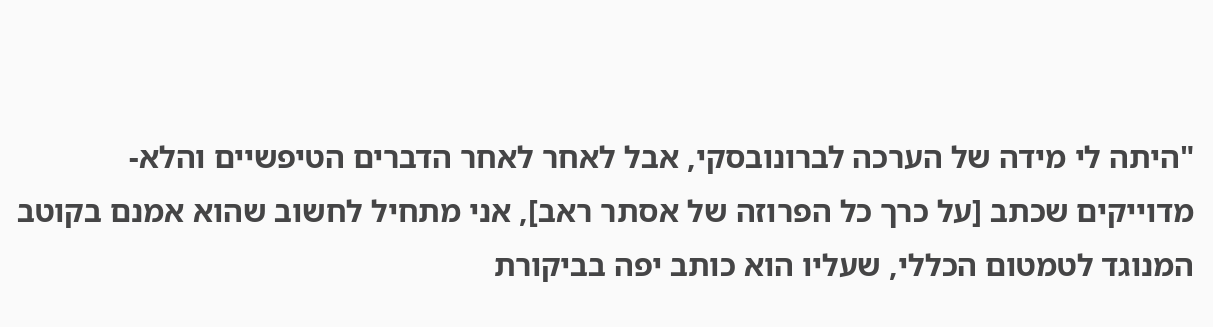"היתה לי מידה של הערכה לברונובסקי, אבל לאחר לאחר הדברים הטיפשיים והלא-מדוייקים שכתב [על כרך כל הפרוזה של אסתר ראב], אני מתחיל לחשוב שהוא אמנם בקוטב המנוגד לטמטום הכללי, שעליו הוא כותב יפה בביקורת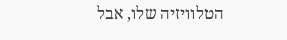הטלוויזיה שלו, אבל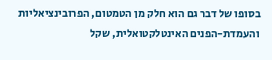בסופו של דבר גם הוא חלק מן הטמטום, הפרובינציאליות והעמדת-הפנים האינטלקטואלית, שקל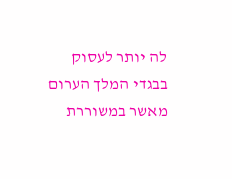לה יותר לעסוק בבגדי המלך הערום מאשר במשוררת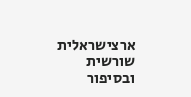ארצישראלית שורשית ובסיפור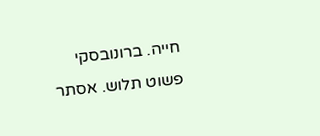חייה. ברונובסקי פשוט תלוש. אסתר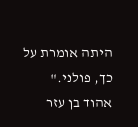היתה אומרת על כך, פולני."
אהוד בן עזר